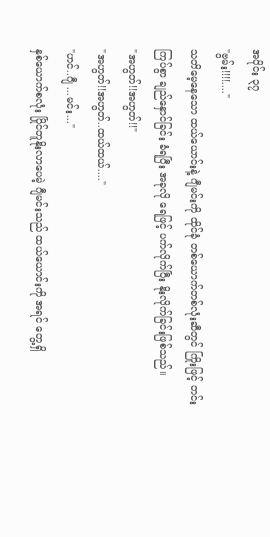အပိုင်း ၃၇
"ဗွမ်း!!!!...."
သတိမေ့နေသော ထယ်ယောင်းနဲ့ ဂျီမင်းကို ထိုင်ခုံ တစ်ယောက်တစ်လုံးဆီတွင် ကြိုးဖြင့် တင်းကြပ်စွာ ချည်နှောင်ခြင်း ခံရပြီး အခုလို ရေဖြင့် ပက်လိုက်ပြီး နိုးလိုက်ခြင်းဖြစ်သည်။
"အဟွတ်!!အဟွတ်!!"
"အဟွတ်!!အဟွတ်..ထယ်ထယ်...."
"ဟင်..ဂျီ ...မင်း..."
နှစ်ယောက်စလုံး ပြိုင်တူနိုးလာပေမဲ့ ဂျီမင်းသည် ထယ်ယောင်းကို အရင် တွေ့ရှိ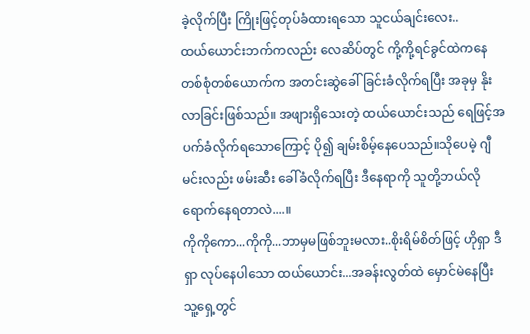ခဲ့လိုက်ပြီး ကြိုးဖြင့်တုပ်ခံထားရသော သူငယ်ချင်းလေး..
ထယ်ယောင်းဘက်ကလည်း လေဆိပ်တွင် ကို့ကို့ရင်ခွင်ထဲကနေ တစ်စုံတစ်ယောက်က အတင်းဆွဲခေါ်ခြင်းခံလိုက်ရပြီး အခုမှ နိုးလာခြင်းဖြစ်သည်။ အဖျားရှိသေးတဲ့ ထယ်ယောင်းသည် ရေဖြင့်အပက်ခံလိုက်ရသောကြောင့် ပို၍ ချမ်းစိမ့်နေပေသည်။သိုပေမဲ့ ဂျီမင်းလည်း ဖမ်းဆီး ခေါ်ခံလိုက်ရပြီး ဒီနေရာကို သူတို့ဘယ်လို ရောက်နေရတာလဲ....။
ကိုကိုကော...ကိုကို...ဘာမှမဖြစ်ဘူးမလား..စိုးရိမ်စိတ်ဖြင့် ဟိုရှာ ဒီရှာ လုပ်နေပါသော ထယ်ယောင်း...အခန်းလွတ်ထဲ မှောင်မဲနေပြီး သူ့ရှေ့တွင်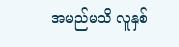အမည်မသိ လူနှစ်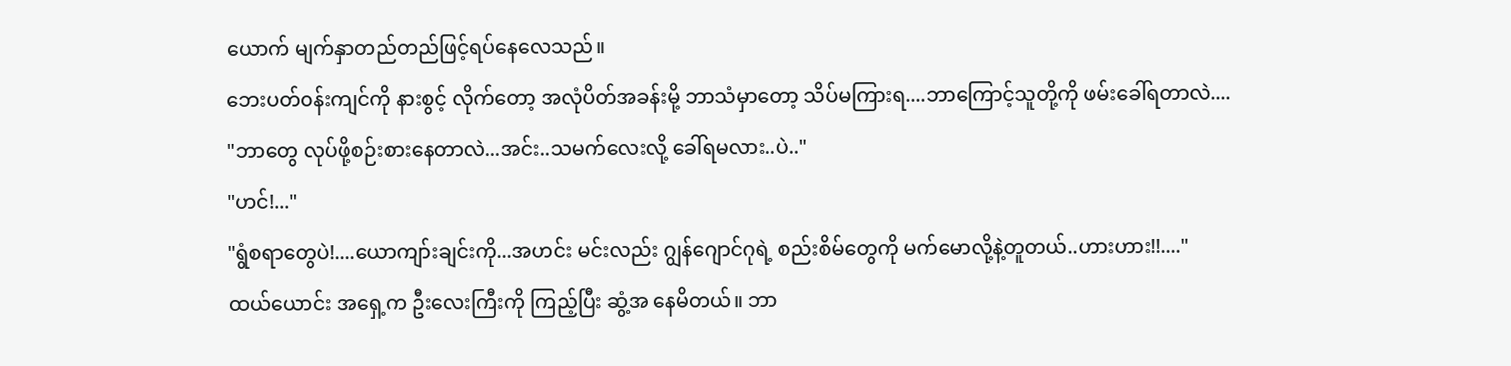ယောက် မျက်နှာတည်တည်ဖြင့်ရပ်နေလေသည်။
ဘေးပတ်၀န်းကျင်ကို နားစွင့် လိုက်တော့ အလုံပိတ်အခန်းမို့ ဘာသံမှာတော့ သိပ်မကြားရ....ဘာကြောင့်သူတို့ကို ဖမ်းခေါ်ရတာလဲ....
"ဘာတွေ လုပ်ဖို့စဉ်းစားနေတာလဲ...အင်း..သမက်လေးလို့ ခေါ်ရမလား..ပဲ.."
"ဟင်!..."
"ရွံစရာတွေပဲ!....ယောကျာ်းချင်းကို...အဟင်း မင်းလည်း ဂျွန်ဂျောင်ဂုရဲ့ စည်းစိမ်တွေကို မက်မောလို့နဲ့တူတယ်..ဟားဟား!!...."
ထယ်ယောင်း အရှေ့က ဦးလေးကြီးကို ကြည့်ပြီး ဆွံ့အ နေမိတယ်။ ဘာ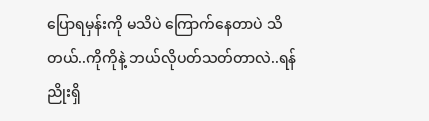ပြောရမှန်းကို မသိပဲ ကြောက်နေတာပဲ သိတယ်..ကိုကိုနဲ့ ဘယ်လိုပတ်သတ်တာလဲ..ရန်ညိုးရှိ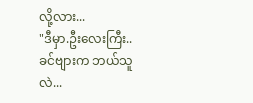လို့လား...
"ဒီမှာ.ဦးလေးကြီး.. ခင်ဗျားက ဘယ်သူလဲ...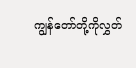ကျွန်တော်တို့ကိုလွှတ်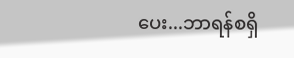ပေး...ဘာရန်စရှိ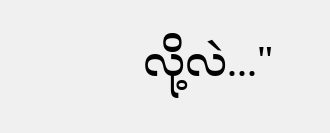လို့လဲ..."